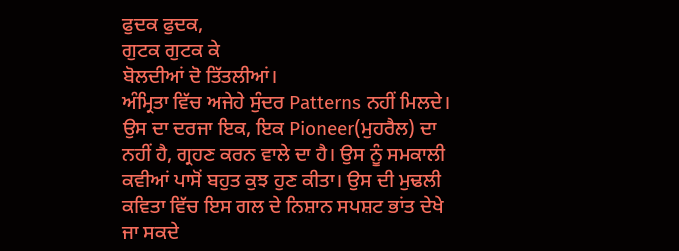ਫੁਦਕ ਫੁਦਕ,
ਗੁਟਕ ਗੁਟਕ ਕੇ
ਬੋਲਦੀਆਂ ਦੋ ਤਿੱਤਲੀਆਂ।
ਅੰਮ੍ਰਿਤਾ ਵਿੱਚ ਅਜੇਹੇ ਸੁੰਦਰ Patterns ਨਹੀਂ ਮਿਲਦੇ। ਉਸ ਦਾ ਦਰਜਾ ਇਕ, ਇਕ Pioneer(ਮੁਹਰੈਲ) ਦਾ ਨਹੀਂ ਹੈ, ਗ੍ਰਹਣ ਕਰਨ ਵਾਲੇ ਦਾ ਹੈ। ਉਸ ਨੂੰ ਸਮਕਾਲੀ ਕਵੀਆਂ ਪਾਸੋਂ ਬਹੁਤ ਕੁਝ ਹੁਣ ਕੀਤਾ। ਉਸ ਦੀ ਮੁਢਲੀ ਕਵਿਤਾ ਵਿੱਚ ਇਸ ਗਲ ਦੇ ਨਿਸ਼ਾਨ ਸਪਸ਼ਟ ਭਾਂਤ ਦੇਖੇ ਜਾ ਸਕਦੇ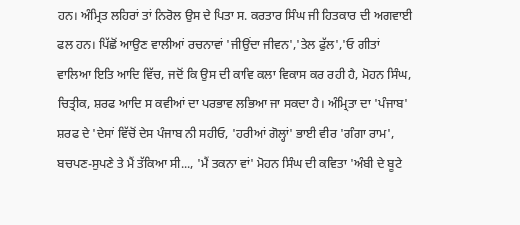ਹਨ। ਅੰਮ੍ਰਿਤ ਲਹਿਰਾਂ ਤਾਂ ਨਿਰੋਲ ਉਸ ਦੇ ਪਿਤਾ ਸ. ਕਰਤਾਰ ਸਿੰਘ ਜੀ ਹਿਤਕਾਰ ਦੀ ਅਗਵਾਈ ਫਲ ਹਨ। ਪਿੱਛੋਂ ਆਉਣ ਵਾਲੀਆਂ ਰਚਨਾਵਾਂ 'ਜੀਉਂਦਾ ਜੀਵਨ','ਤੇਲ ਫੁੱਲ','ਓ ਗੀਤਾਂ ਵਾਲਿਆ ਇਤਿ ਆਦਿ ਵਿੱਚ, ਜਦੋਂ ਕਿ ਉਸ ਦੀ ਕਾਵਿ ਕਲਾ ਵਿਕਾਸ ਕਰ ਰਹੀ ਹੈ, ਮੋਹਨ ਸਿੰਘ, ਚਿਤ੍ਰੀਕ, ਸ਼ਰਫ ਆਦਿ ਸ ਕਵੀਆਂ ਦਾ ਪਰਭਾਵ ਲਭਿਆ ਜਾ ਸਕਦਾ ਹੈ। ਅੰਮ੍ਰਿਤਾ ਦਾ 'ਪੰਜਾਬ' ਸ਼ਰਫ ਦੇ 'ਦੇਸਾਂ ਵਿੱਚੋਂ ਦੇਸ ਪੰਜਾਬ ਨੀ ਸਹੀਓ, 'ਹਰੀਆਂ ਗੋਲ੍ਹਾਂ' ਭਾਈ ਵੀਰ 'ਗੰਗਾ ਰਾਮ', ਬਚਪਣ-ਸੁਪਣੇ ਤੇ ਮੈਂ ਤੱਕਿਆ ਸੀ..., 'ਮੈਂ ਤਕਨਾ ਵਾਂ' ਮੋਹਨ ਸਿੰਘ ਦੀ ਕਵਿਤਾ 'ਅੰਬੀ ਦੇ ਬੂਟੇ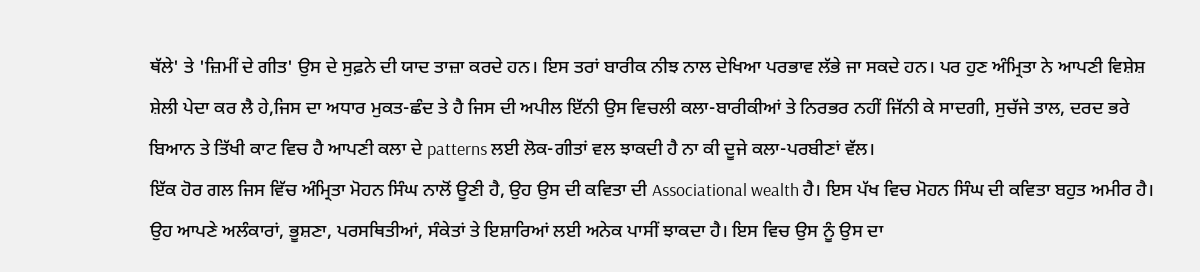ਥੱਲੇ' ਤੇ 'ਜ਼ਿਮੀਂ ਦੇ ਗੀਤ' ਉਸ ਦੇ ਸੁਫ਼ਨੇ ਦੀ ਯਾਦ ਤਾਜ਼ਾ ਕਰਦੇ ਹਨ। ਇਸ ਤਰਾਂ ਬਾਰੀਕ ਨੀਝ ਨਾਲ ਦੇਖਿਆ ਪਰਭਾਵ ਲੱਭੇ ਜਾ ਸਕਦੇ ਹਨ। ਪਰ ਹੁਣ ਅੰਮ੍ਰਿਤਾ ਨੇ ਆਪਣੀ ਵਿਸ਼ੇਸ਼ ਸ਼ੇਲੀ ਪੇਦਾ ਕਰ ਲੈ ਹੇ,ਜਿਸ ਦਾ ਅਧਾਰ ਮੁਕਤ-ਛੰਦ ਤੇ ਹੈ ਜਿਸ ਦੀ ਅਪੀਲ ਇੱਨੀ ਉਸ ਵਿਚਲੀ ਕਲਾ-ਬਾਰੀਕੀਆਂ ਤੇ ਨਿਰਭਰ ਨਹੀਂ ਜਿੱਨੀ ਕੇ ਸਾਦਗੀ, ਸੁਚੱਜੇ ਤਾਲ, ਦਰਦ ਭਰੇ ਬਿਆਨ ਤੇ ਤਿੱਖੀ ਕਾਟ ਵਿਚ ਹੈ ਆਪਣੀ ਕਲਾ ਦੇ patterns ਲਈ ਲੋਕ-ਗੀਤਾਂ ਵਲ ਝਾਕਦੀ ਹੈ ਨਾ ਕੀ ਦੂਜੇ ਕਲਾ-ਪਰਬੀਣਾਂ ਵੱਲ।
ਇੱਕ ਹੋਰ ਗਲ ਜਿਸ ਵਿੱਚ ਅੰਮ੍ਰਿਤਾ ਮੋਹਨ ਸਿੰਘ ਨਾਲੋਂ ਊਣੀ ਹੈ, ਉਹ ਉਸ ਦੀ ਕਵਿਤਾ ਦੀ Associational wealth ਹੈ। ਇਸ ਪੱਖ ਵਿਚ ਮੋਹਨ ਸਿੰਘ ਦੀ ਕਵਿਤਾ ਬਹੁਤ ਅਮੀਰ ਹੈ। ਉਹ ਆਪਣੇ ਅਲੰਕਾਰਾਂ, ਭੂਸ਼ਣਾ, ਪਰਸਥਿਤੀਆਂ, ਸੰਕੇਤਾਂ ਤੇ ਇਸ਼ਾਰਿਆਂ ਲਈ ਅਨੇਕ ਪਾਸੀਂ ਝਾਕਦਾ ਹੈ। ਇਸ ਵਿਚ ਉਸ ਨੂੰ ਉਸ ਦਾ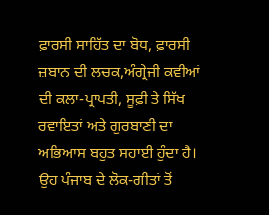ਫ਼ਾਰਸੀ ਸਾਹਿੱਤ ਦਾ ਬੋਧ, ਫ਼ਾਰਸੀ ਜ਼ਬਾਨ ਦੀ ਲਚਕ,ਅੰਗ੍ਰੇਜੀ ਕਵੀਆਂ ਦੀ ਕਲਾ-ਪ੍ਰਾਪਤੀ, ਸੂਫ਼ੀ ਤੇ ਸਿੱਖ ਰਵਾਇਤਾਂ ਅਤੇ ਗੁਰਬਾਣੀ ਦਾ ਅਭਿਆਸ ਬਹੁਤ ਸਹਾਈ ਹੁੰਦਾ ਹੈ। ਉਹ ਪੰਜਾਬ ਦੇ ਲੋਕ-ਗੀਤਾਂ ਤੋਂ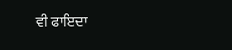ਵੀ ਫਾਇਦਾ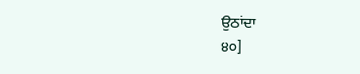ਉਠਾਂਦਾ
੪੦]